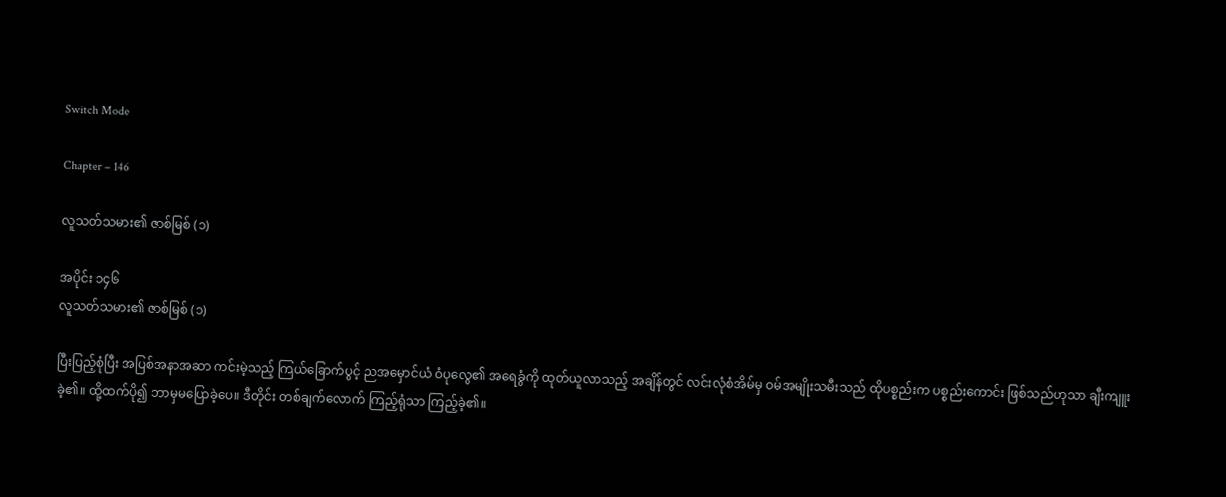Switch Mode

Chapter – 146

လူသတ်သမား၏ ဇာစ်မြစ် (၁)

အပိုင်း ၁၄၆
လူသတ်သမား၏ ဇာစ်မြစ် (၁)

ပြီးပြည့်စုံပြီး အပြစ်အနာအဆာ ကင်းမဲ့သည့် ကြယ်ခြောက်ပွင့် ညအမှောင်ယံ ဝံပုလွေ၏ အရေခွံကို ထုတ်ယူလာသည့် အချိန်တွင် လင်းလုံစံအိမ်မှ ဝမ်အမျိုးသမီးသည် ထိုပစ္စည်းက ပစ္စည်းကောင်း ဖြစ်သည်ဟုသာ ချီးကျူးခဲ့၏။ ထို့ထက်ပို၍ ဘာမှမပြောခဲ့ပေ။ ဒီတိုင်း တစ်ချက်လောက် ကြည့်ရုံသာ ကြည့်ခဲ့၏။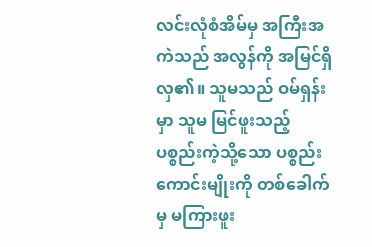လင်းလုံစံအိမ်မှ အကြီးအကဲသည် အလွန်ကို အမြင်ရှိလှ၏။ သူမသည် ဝမ်ရှန်းမှာ သူမ မြင်ဖူးသည့် ပစ္စည်းကဲ့သို့သော ပစ္စည်းကောင်းမျိုးကို တစ်ခေါက်မှ မကြားဖူး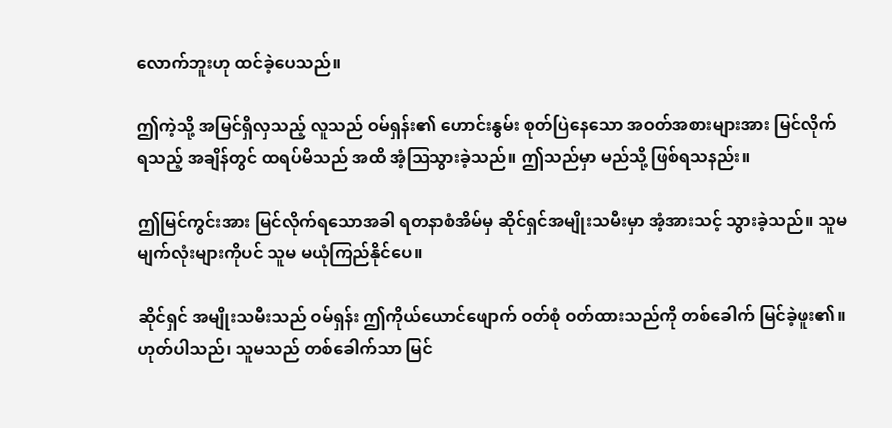လောက်ဘူးဟု ထင်ခဲ့ပေသည်။

ဤကဲ့သို့ အမြင်ရှိလှသည့် လူသည် ဝမ်ရှန်း၏ ဟောင်းနွမ်း စုတ်ပြဲနေသော အဝတ်အစားများအား မြင်လိုက်ရသည့် အချိန်တွင် ထရပ်မိသည် အထိ အံ့ဩသွားခဲ့သည်။ ဤသည်မှာ မည်သို့ ဖြစ်ရသနည်း။

ဤမြင်ကွင်းအား မြင်လိုက်ရသောအခါ ရတနာစံအိမ်မှ ဆိုင်ရှင်အမျိုးသမီးမှာ အံ့အားသင့် သွားခဲ့သည်။ သူမ မျက်လုံးများကိုပင် သူမ မယုံကြည်နိုင်ပေ။

ဆိုင်ရှင် အမျိုးသမီးသည် ဝမ်ရှန်း ဤကိုယ်ယောင်ဖျောက် ဝတ်စုံ ဝတ်ထားသည်ကို တစ်ခေါက် မြင်ခဲ့ဖူး၏။ ဟုတ်ပါသည်၊ သူမသည် တစ်ခေါက်သာ မြင်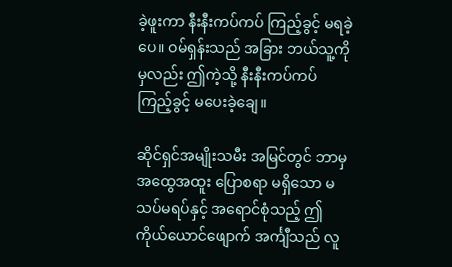ခဲ့ဖူးကာ နီးနီးကပ်ကပ် ကြည့်ခွင့် မရခဲ့ပေ။ ဝမ်ရှန်းသည် အခြား ဘယ်သူ့ကိုမှလည်း ဤကဲ့သို့ နီးနီးကပ်ကပ် ကြည့်ခွင့် မပေးခဲ့ချေ။

ဆိုင်ရှင်အမျိုးသမီး အမြင်တွင် ဘာမှ အထွေအထူး ပြောစရာ မရှိသော မသပ်မရပ်နှင့် အရောင်စုံသည့် ဤကိုယ်ယောင်ဖျောက် အင်္ကျီသည် လူ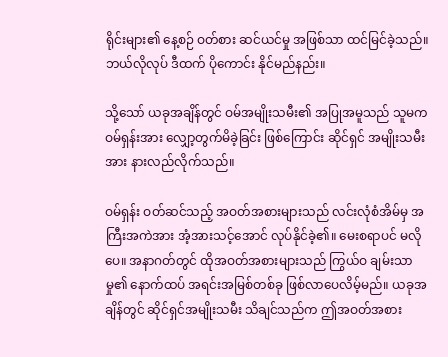ရိုင်းများ၏ နေ့စဉ် ဝတ်စား ဆင်ယင်မှု အဖြစ်သာ ထင်မြင်ခဲ့သည်။ ဘယ်လိုလုပ် ဒီထက် ပိုကောင်း နိုင်မည်နည်း။

သို့သော် ယခုအချိန်တွင် ဝမ်အမျိုးသမီး၏ အပြုအမူသည် သူမက ဝမ်ရှန်းအား လျှော့တွက်မိခဲ့ခြင်း ဖြစ်ကြောင်း ဆိုင်ရှင် အမျိုးသမီးအား နားလည်လိုက်သည်။

ဝမ်ရှန်း ဝတ်ဆင်သည့် အဝတ်အစားများသည် လင်းလုံစံအိမ်မှ အကြီးအကဲအား အံ့အားသင့်အောင် လုပ်နိုင်ခဲ့၏။ မေးစရာပင် မလိုပေ။ အနာဂတ်တွင် ထိုအဝတ်အစားများသည် ကြွယ်ဝ ချမ်းသာမှု၏ နောက်ထပ် အရင်းအမြစ်တစ်ခု ဖြစ်လာပေလိမ့်မည်။ ယခုအချိန်တွင် ဆိုင်ရှင်အမျိုးသမီး သိချင်သည်က ဤအဝတ်အစား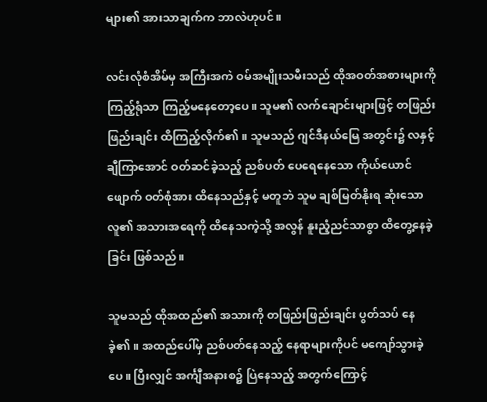များ၏ အားသာချက်က ဘာလဲဟုပင်။

လင်းလုံစံအိမ်မှ အကြီးအကဲ ဝမ်အမျိုးသမီးသည် ထိုအဝတ်အစားများကို ကြည့်ရုံသာ ကြည့်မနေတော့ပေ။ သူမ၏ လက်ချောင်းများဖြင့် တဖြည်းဖြည်းချင်း ထိကြည့်လိုက်၏။ သူမသည် ဂျင်ဒီနယ်မြေ အတွင်း၌ လနှင့်ချီကြာအောင် ဝတ်ဆင်ခဲ့သည့် ညစ်ပတ် ပေရေနေသော ကိုယ်ယောင်ဖျောက် ဝတ်စုံအား ထိနေသည်နှင့် မတူဘဲ သူမ ချစ်မြတ်နိုးရ ဆုံးသော လူ၏ အသားအရေကို ထိနေသကဲ့သို့ အလွန် နူးညံ့ညင်သာစွာ ထိတွေ့နေခဲ့ခြင်း ဖြစ်သည်။

သူမသည် ထိုအထည်၏ အသားကို တဖြည်းဖြည်းချင်း ပွတ်သပ် နေခဲ့၏။ အထည်ပေါ်မှ ညစ်ပတ်နေသည့် နေရာများကိုပင် မကျော်သွားခဲ့ပေ။ ပြီးလျှင် အင်္ကျီအနားစ၌ ပြဲနေသည့် အတွက်ကြောင့်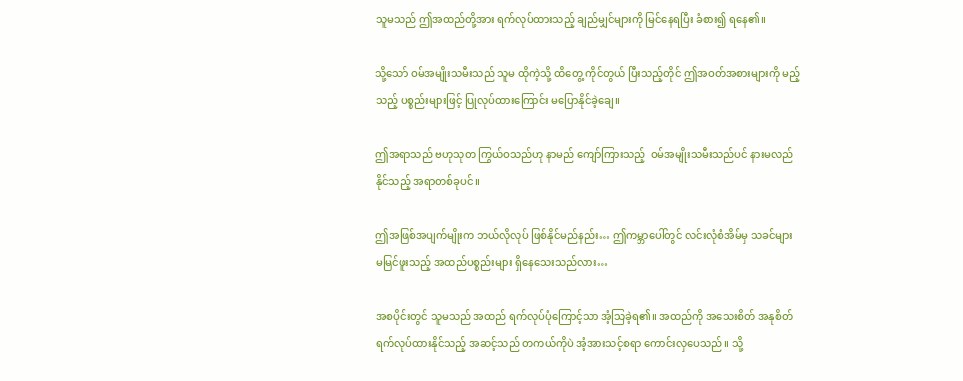သူမသည် ဤအထည်တို့အား ရက်လုပ်ထားသည့် ချည်မျှင်များကို မြင်နေရပြီး ခံစား၍ ရနေ၏။

သို့သော် ဝမ်အမျိုးသမီးသည် သူမ ထိုကဲ့သို့ ထိတွေ့ ကိုင်တွယ် ပြီးသည့်တိုင် ဤအဝတ်အစားများကို မည့်သည့် ပစ္စည်းများဖြင့် ပြုလုပ်ထားကြောင်း မပြောနိုင်ခဲ့ချေ။

ဤအရာသည် ဗဟုသုတ ကြွယ်ဝသည်ဟု နာမည် ကျော်ကြားသည့်  ဝမ်အမျိုးသမီးသည်ပင် နားမလည်နိုင်သည့် အရာတစ်ခုပင်။

ဤအဖြစ်အပျက်မျိုးက ဘယ်လိုလုပ် ဖြစ်နိုင်မည်နည်း… ဤကမ္ဘာပေါ်တွင် လင်းလုံစံအိမ်မှ သခင်များ မမြင်ဖူးသည့် အထည်ပစ္စည်းများ ရှိနေသေးသည်လား…

အစပိုင်းတွင် သူမသည် အထည် ရက်လုပ်ပုံကြောင့်သာ အံ့သြခဲ့ရ၏။ အထည်ကို အသေးစိတ် အနုစိတ် ရက်လုပ်ထားနိုင်သည့် အဆင့်သည် တကယ်ကိုပဲ အံ့အားသင့်စရာ ကောင်းလှပေသည်။ သို့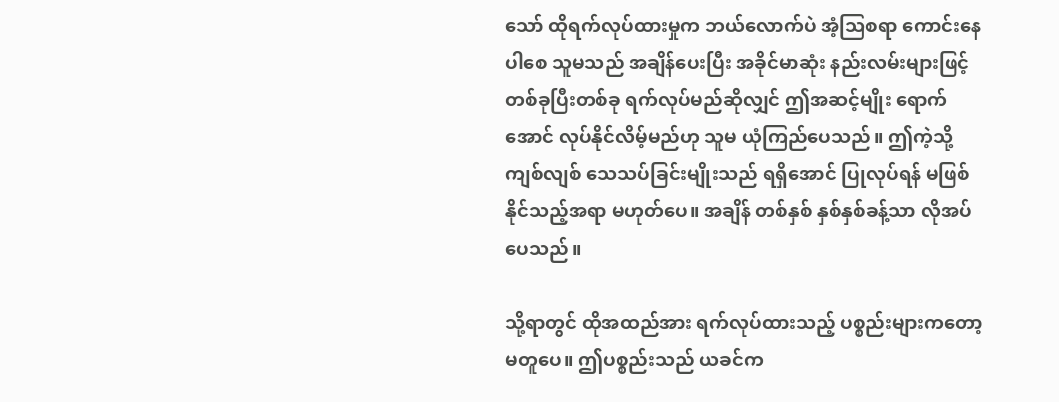သော် ထိုရက်လုပ်ထားမှုက ဘယ်လောက်ပဲ အံ့သြစရာ ကောင်းနေပါစေ သူမသည် အချိန်ပေးပြီး အခိုင်မာဆုံး နည်းလမ်းများဖြင့် တစ်ခုပြီးတစ်ခု ရက်လုပ်မည်ဆိုလျှင် ဤအဆင့်မျိုး ရောက်အောင် လုပ်နိုင်လိမ့်မည်ဟု သူမ ယုံကြည်ပေသည်။ ဤကဲ့သို့ ကျစ်လျစ် သေသပ်ခြင်းမျိုးသည် ရရှိအောင် ပြုလုပ်ရန် မဖြစ်နိုင်သည့်အရာ မဟုတ်ပေ။ အချိန် တစ်နှစ် နှစ်နှစ်ခန့်သာ လိုအပ်ပေသည်။

သို့ရာတွင် ထိုအထည်အား ရက်လုပ်ထားသည့် ပစ္စည်းများကတော့ မတူပေ။ ဤပစ္စည်းသည် ယခင်က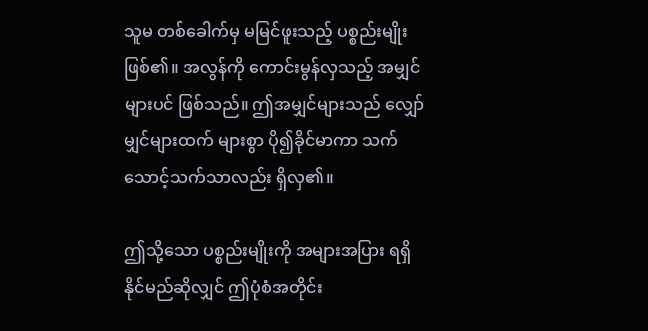သူမ တစ်ခေါက်မှ မမြင်ဖူးသည့် ပစ္စည်းမျိုး ဖြစ်၏။ အလွန်ကို ကောင်းမွန်လှသည့် အမျှင်များပင် ဖြစ်သည်။ ဤအမျှင်များသည် လျှော်မျှင်များထက် များစွာ ပို၍ခိုင်မာကာ သက်သောင့်သက်သာလည်း ရှိလှ၏။

ဤသို့သော ပစ္စည်းမျိုးကို အများအပြား ရရှိနိုင်မည်ဆိုလျှင် ဤပုံစံအတိုင်း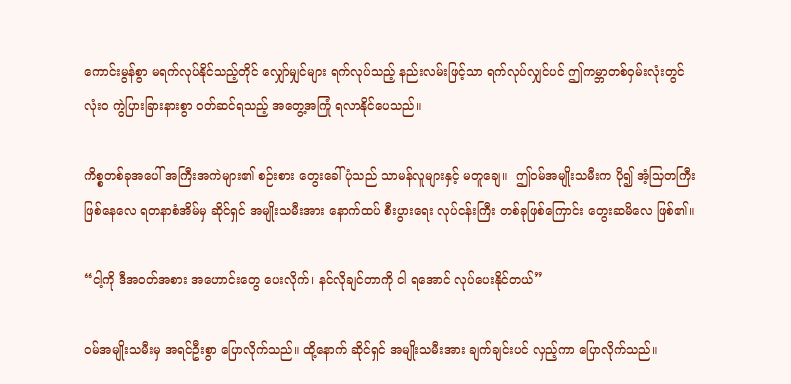ကောင်းမွန်စွာ မရက်လုပ်နိုင်သည့်တိုင် လျှော်မျှင်များ ရက်လုပ်သည့် နည်းလမ်းဖြင့်သာ ရက်လုပ်လျှင်ပင် ဤကမ္ဘာတစ်ဝှမ်းလုံးတွင် လုံးဝ ကွဲပြားခြားနားစွာ ဝတ်ဆင်ရသည့် အတွေ့အကြုံ ရလာနိုင်ပေသည်။

ကိစ္စတစ်ခုအပေါ် အကြီးအကဲများ၏ စဉ်းစား တွေးခေါ်ပုံသည် သာမန်လူများနှင့် မတူချေ။  ဤဝမ်အမျိုးသမီးက ပို၍ အံ့သြတကြီး ဖြစ်နေလေ ရတနာစံအိမ်မှ ဆိုင်ရှင် အမျိုးသမီးအား နောက်ထပ် စီးပွားရေး လုပ်ငန်းကြီး တစ်ခုဖြစ်ကြောင်း တွေးဆမိလေ ဖြစ်၏။

“ငါ့ကို ဒီအဝတ်အစား အဟောင်းတွေ ပေးလိုက်၊ နင်လိုချင်တာကို ငါ ရအောင် လုပ်ပေးနိုင်တယ်”

ဝမ်အမျိုးသမီးမှ အရင်ဦးစွာ ပြောလိုက်သည်။ ထို့နောက် ဆိုင်ရှင် အမျိုးသမီးအား ချက်ချင်းပင် လှည့်ကာ ပြောလိုက်သည်။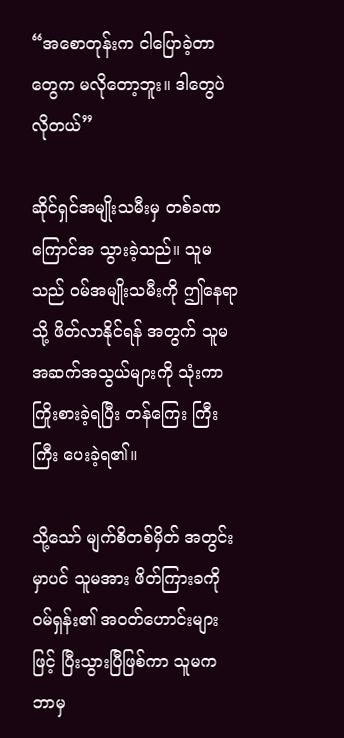“အစောတုန်းက ငါပြောခဲ့တာတွေက မလိုတော့ဘူး။ ဒါတွေပဲ လိုတယ်”

ဆိုင်ရှင်အမျိုးသမီးမှ တစ်ခဏ ကြောင်အ သွားခဲ့သည်။ သူမသည် ဝမ်အမျိုးသမီးကို ဤနေရာသို့ ဖိတ်လာနိုင်ရန် အတွက် သူမ အဆက်အသွယ်များကို သုံးကာ ကြိုးစားခဲ့ရပြီး တန်ကြေး ကြီးကြီး ပေးခဲ့ရ၏။

သို့သော် မျက်စိတစ်မှိတ် အတွင်းမှာပင် သူမအား ဖိတ်ကြားခကို ဝမ်ရှန်း၏ အဝတ်ဟောင်းများဖြင့် ပြီးသွားပြီဖြစ်ကာ သူမက ဘာမှ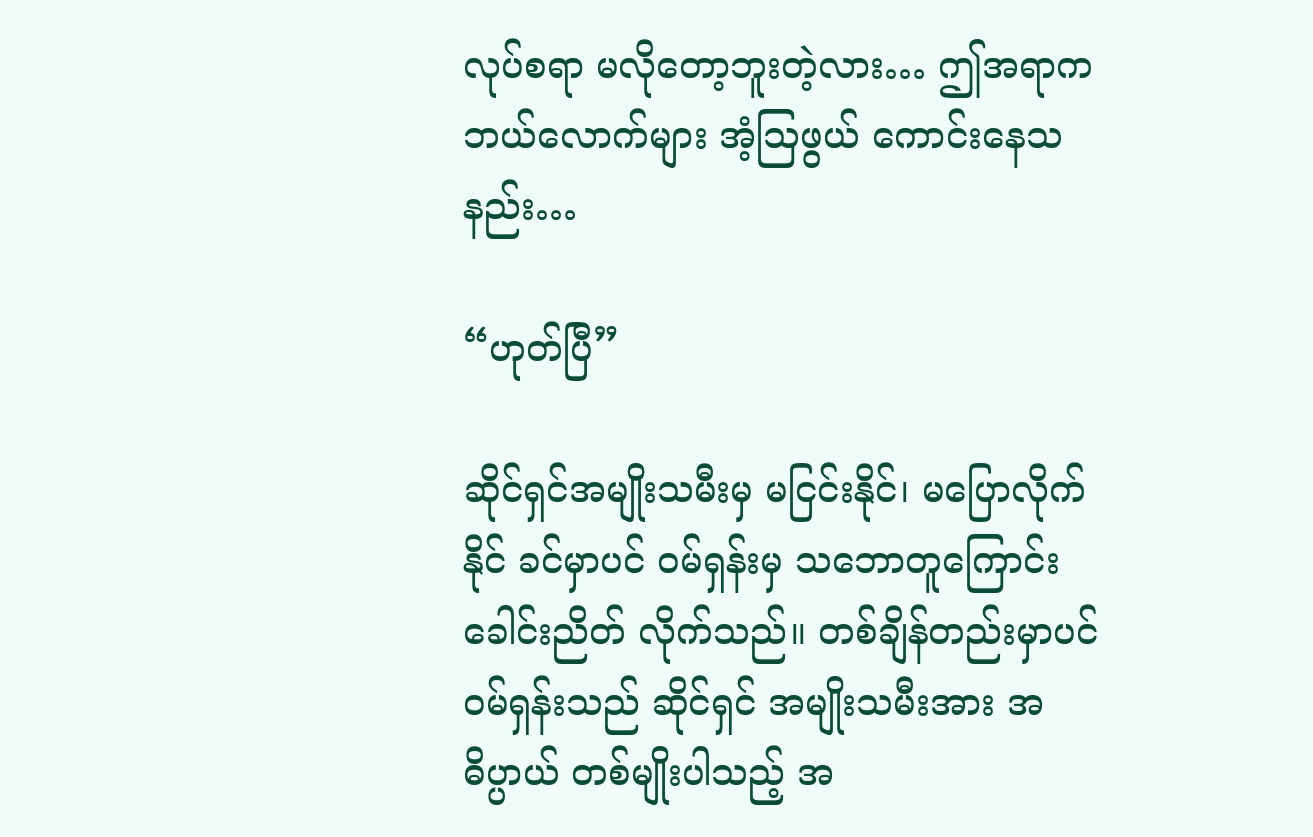လုပ်စရာ မလိုတော့ဘူးတဲ့လား… ဤအရာက ဘယ်လောက်များ အံ့ဩဖွယ် ကောင်းနေသနည်း…

“ဟုတ်ပြီ”

ဆိုင်ရှင်အမျိုးသမီးမှ မငြင်းနိုင်၊ မပြောလိုက်နိုင် ခင်မှာပင် ဝမ်ရှန်းမှ သဘောတူကြောင်း ခေါင်းညိတ် လိုက်သည်။ တစ်ချိန်တည်းမှာပင် ဝမ်ရှန်းသည် ဆိုင်ရှင် အမျိုးသမီးအား အဓိပ္ပာယ် တစ်မျိုးပါသည့် အ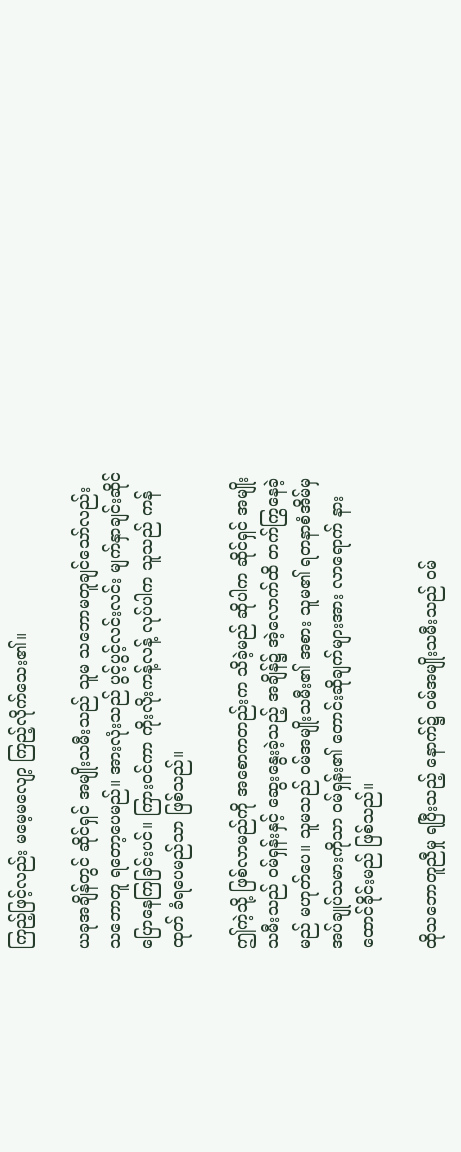ကြည့်ဖြင့်လည်း မမေ့မလျော့ ကြည့်လိုက်သေး၏။

ယခုအချိန်တွင် ဆိုင်ရှင် အမျိုးသမီးသည် သူမ သဘောမတူချင်သော်လည်း သဘောတူ ရတော့ပေမည်။ အားလုံးသည် ပွင့်ပွင့်လင်းလင်း မျက်နှာချင်းဆိုင် ပြောနေကြခြင်းပင်။ ကြားဝင်ကာ ကိုးလိုးကန့်လန့် လုပ်ပါက သူသည် ကန်ထုတ် ခံရပေမည်သာ ဖြစ်သည်။

ဤကဲ့သို့ ဖြစ်လာမည်ကို အစောကတည်းက သိခဲ့မည် ဆိုပါက ဆိုင်ရှင် အမျိုးသမီးသည် ဝမ်ရှန်းနှင့် ဆွေးနွေးခဲ့သည့် အချိန်၌ အဲ့လောက်ထိ တက်ကြွနေခဲ့မည် မဟုတ်ပေ။ သူမသည် ဝမ်အမျိုးသမီး၏ အစား သူမ၏ ရတနာစံအိမ်မှ အပ်ချုပ်သမားကိုသာ ဝမ်ရှန်း၏ တောင်းဆိုချက်များအား လာရောက် နားထောင်ခိုင်းမည် ဖြစ်သည်။

ထိုသဘောတူညီမှု ရပြီးသည့် နောက်၌ ဝမ်အမျိုးသမီးသည် ဝမ်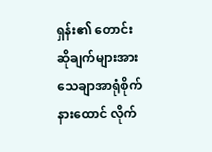ရှန်း၏ တောင်းဆိုချက်များအား သေချာအာရုံစိုက် နားထောင် လိုက်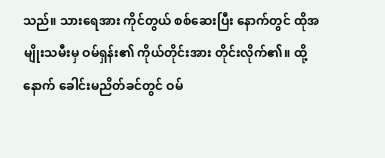သည်။ သားရေအား ကိုင်တွယ် စစ်ဆေးပြီး နောက်တွင် ထိုအမျိုးသမီးမှ ဝမ်ရှန်း၏ ကိုယ်တိုင်းအား တိုင်းလိုက်၏။ ထို့နောက် ခေါင်းမညိတ်ခင်တွင် ဝမ်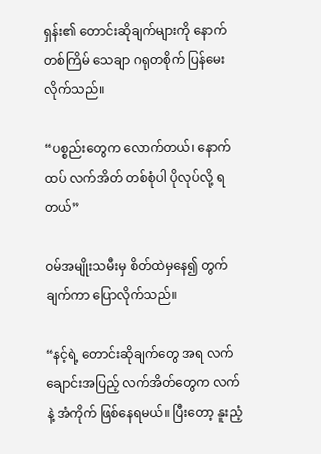ရှန်း၏ တောင်းဆိုချက်များကို နောက်တစ်ကြိမ် သေချာ ဂရုတစိုက် ပြန်မေးလိုက်သည်။

“ပစ္စည်းတွေက လောက်တယ်၊ နောက်ထပ် လက်အိတ် တစ်စုံပါ ပိုလုပ်လို့ ရတယ်”

ဝမ်အမျိုးသမီးမှ စိတ်ထဲမှနေ၍ တွက်ချက်ကာ ပြောလိုက်သည်။

“နင့်ရဲ့ တောင်းဆိုချက်တွေ အရ လက်ချောင်းအပြည့် လက်အိတ်တွေက လက်နဲ့ အံကိုက် ဖြစ်နေရမယ်။ ပြီးတော့ နူးညံ့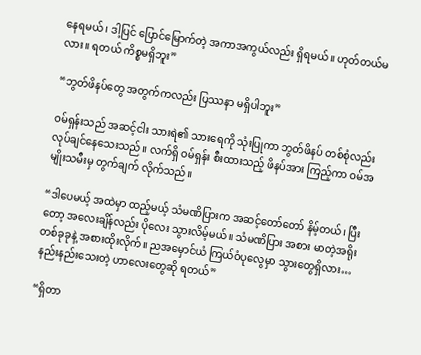နေရမယ်၊ ဒါ့ပြင် ပြောင်မြောက်တဲ့ အကာအကွယ်လည်း ရှိရမယ်။ ဟုတ်တယ်မလား။ ရတယ် ကိစ္စမရှိဘူး”

“ဘွတ်ဖိနပ်တွေ အတွက်ကလည်း ပြဿနာ မရှိပါဘူး”

ဝမ်ရှန်းသည် အဆင့်ငါး သားရဲ၏ သားရေကို သုံးပြုကာ ဘွတ်ဖိနပ် တစ်စုံလည်း လုပ်ချင်နေသေးသည်။ လက်ရှိ ဝမ်ရှန်း စီးထားသည့် ဖိနပ်အား ကြည့်ကာ ဝမ်အမျိုးသမီးမှ တွက်ချက် လိုက်သည်။

“ဒါပေမယ့် အထဲမှာ ထည့်မယ့် သံမဏိပြားက အဆင့်တော်တော် နိမ့်တယ်၊ ပြီးတော့ အလေးချိန်လည်း ပိုလေး သွားလိမ့်မယ်။ သံမဏိပြား အစား မာတဲ့အရိုး တစ်ခုခုနဲ့ အစားထိုးလိုက်။ ညအမှောင်ယံ ကြယ်ဝံပုလွေမှာ သွားတွေရှိလား… နည်းနည်းသေးတဲ့ ဟာလေးတွေဆို ရတယ်”

“ရှိတာ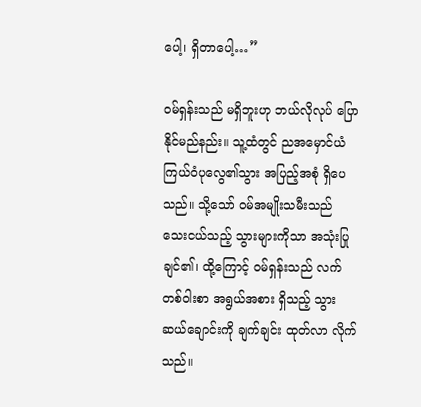ပေါ့၊ ရှိတာပေါ့…”

ဝမ်ရှန်းသည် မရှိဘူးဟု ဘယ်လိုလုပ် ပြောနိုင်မည်နည်း။ သူ့ထံတွင် ညအမှောင်ယံ ကြယ်ဝံပုလွေ၏သွား အပြည့်အစုံ ရှိပေသည်။ သို့သော် ဝမ်အမျိုးသမီးသည် သေးငယ်သည့် သွားများကိုသာ အသုံးပြုချင်၏၊ ထို့ကြောင့် ဝမ်ရှန်းသည် လက်တစ်ဝါးစာ အရွယ်အစား ရှိသည့် သွားဆယ်ချောင်းကို ချက်ချင်း ထုတ်လာ လိုက်သည်။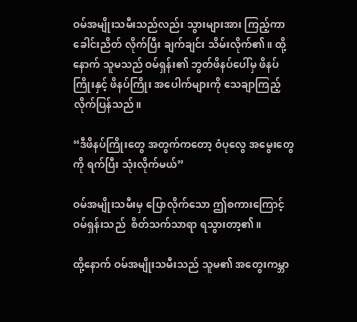ဝမ်အမျိုးသမီးသည်လည်း သွားများအား ကြည့်ကာ ခေါင်းညိတ် လိုက်ပြီး ချက်ချင်း သိမ်းလိုက်၏။ ထို့နောက် သူမသည် ဝမ်ရှန်း၏ ဘွတ်ဖိနပ်ပေါ်မှ ဖိနပ်ကြိုးနှင့် ဖိနပ်ကြိုး အပေါက်များကို သေချာကြည့် လိုက်ပြန်သည်။

“ဒီဖိနပ်ကြိုးတွေ အတွက်ကတော့ ဝံပုလွေ အမွေးတွေကို ရက်ပြီး သုံးလိုက်မယ်”

ဝမ်အမျိုးသမီးမှ ပြောလိုက်သော ဤစကားကြောင့် ဝမ်ရှန်းသည်  စိတ်သက်သာရာ ရသွားတာ့၏။

ထို့နောက် ဝမ်အမျိုးသမီးသည် သူမ၏ အတွေးကမ္ဘာ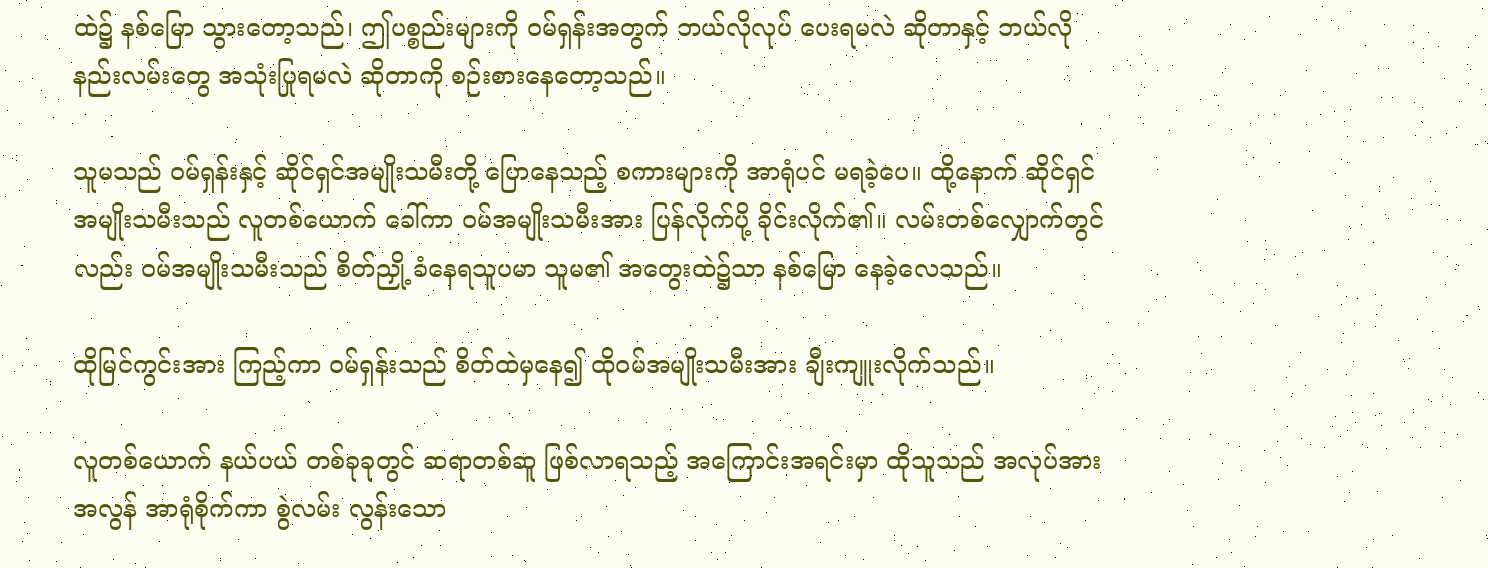ထဲ၌ နစ်မြော သွားတော့သည်၊ ဤပစ္စည်းများကို ဝမ်ရှန်းအတွက် ဘယ်လိုလုပ် ပေးရမလဲ ဆိုတာနှင့် ဘယ်လို နည်းလမ်းတွေ အသုံးပြုရမလဲ ဆိုတာကို စဉ်းစားနေတော့သည်။

သူမသည် ဝမ်ရှန်းနှင့် ဆိုင်ရှင်အမျိုးသမီးတို့ ပြောနေသည့် စကားများကို အာရုံပင် မရခဲ့ပေ။ ထို့နောက် ဆိုင်ရှင်အမျိုးသမီးသည် လူတစ်ယောက် ခေါ်ကာ ဝမ်အမျိုးသမီးအား ပြန်လိုက်ပို့ ခိုင်းလိုက်၏။ လမ်းတစ်လျှောက်တွင်လည်း ဝမ်အမျိုးသမီးသည် စိတ်ညှို့ ခံနေရသူပမာ သူမ၏ အတွေးထဲ၌သာ နစ်မြော နေခဲ့လေသည်။

ထိုမြင်ကွင်းအား ကြည့်ကာ ဝမ်ရှန်းသည် စိတ်ထဲမှနေ၍ ထိုဝမ်အမျိုးသမီးအား ချီးကျူးလိုက်သည်။

လူတစ်ယောက် နယ်ပယ် တစ်ခုခုတွင် ဆရာတစ်ဆူ ဖြစ်လာရသည့် အကြောင်းအရင်းမှာ ထိုသူသည် အလုပ်အား အလွန် အာရုံစိုက်ကာ စွဲလမ်း လွန်းသော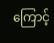ကြောင့်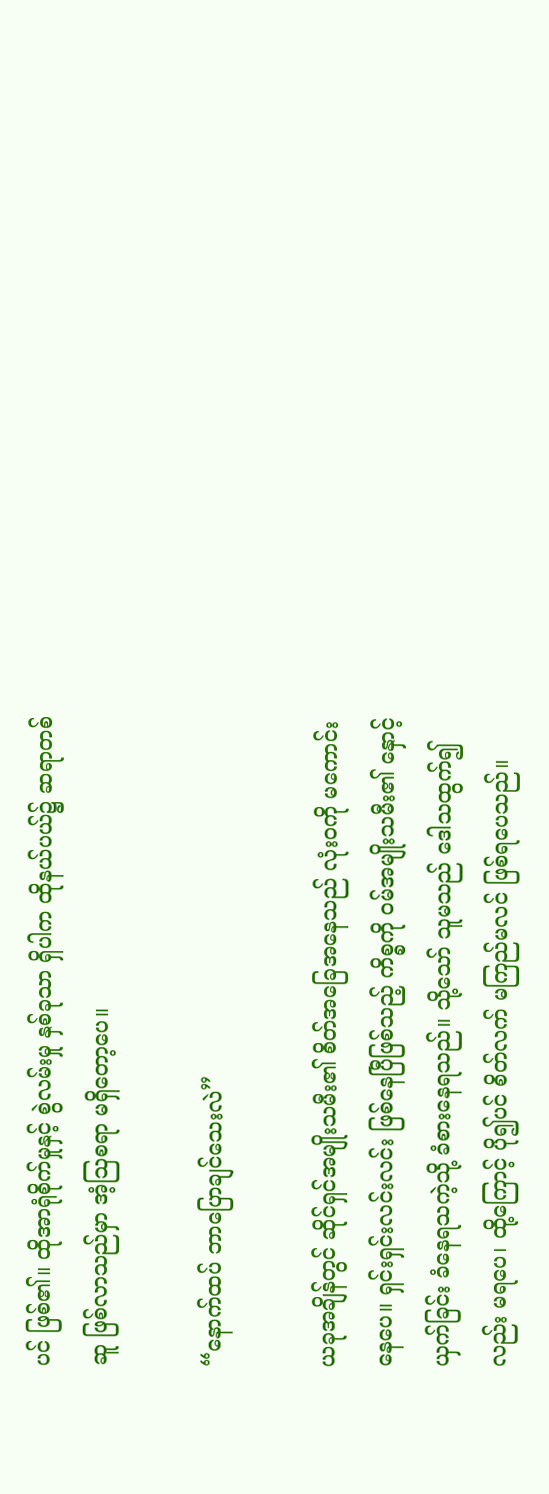ပင် ဖြစ်၏။ ထိုအာရုံစိုက်မှုနှင့် စွဲလမ်းမှု နှစ်ခုသာ ရှိပါက ထိုနယ်ပယ်၌ ဆရာတစ်ဆူ ဖြစ်လာသည်မှာ အံ့သြစရာ မရှိတော့ပေ။

“နောက်ထပ် ဘာပြောချင်သေးလဲ”

ယခုအချိန်တွင် ဆိုင်ရှင်အမျိုးသမီး၏ စိတ်အခြေအနေသည် လုံးဝကို မကောင်းနေပေ။ ရှင်းရှင်းလင်းလင်း ဖြစ်နေပြီဖြစ်သည့် ကိစ္စကို ဝမ်အမျိုးသမီး၏ နှောင့်ယှက်ခြင်း ခံနေရသကဲ့သို့ ခံစားနေရသည်။ သို့သော် သူမသည် ဒေါသထွက်၍လည်း မရပေ၊ ထို့ကြောင့် ပို၍ပင် စိတ်လက် မကြည်မလင် ဖြစ်ရပေသည်။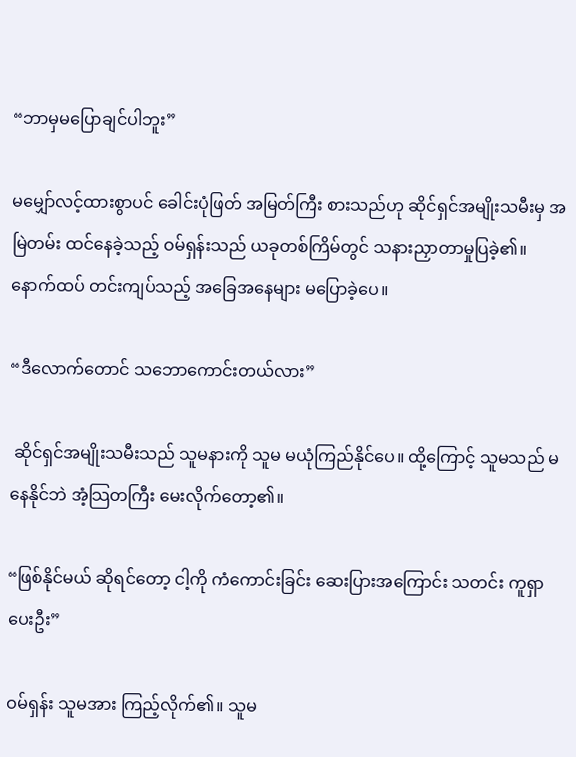“ဘာမှမပြောချင်ပါဘူး”

မမျှော်လင့်ထားစွာပင် ခေါင်းပုံဖြတ် အမြတ်ကြီး စားသည်ဟု ဆိုင်ရှင်အမျိုးသမီးမှ အမြဲတမ်း ထင်နေခဲ့သည့် ဝမ်ရှန်းသည် ယခုတစ်ကြိမ်တွင် သနားညှာတာမှုပြခဲ့၏။ နောက်ထပ် တင်းကျပ်သည့် အခြေအနေများ မပြောခဲ့ပေ။

“ဒီလောက်တောင် သဘောကောင်းတယ်လား”

 ဆိုင်ရှင်အမျိုးသမီးသည် သူမနားကို သူမ မယုံကြည်နိုင်ပေ။ ထို့ကြောင့် သူမသည် မနေနိုင်ဘဲ အံ့သြတကြီး မေးလိုက်တော့၏။

“ဖြစ်နိုင်မယ် ဆိုရင်တော့ ငါ့ကို ကံကောင်းခြင်း ဆေးပြားအကြောင်း သတင်း ကူရှာပေးဦး”

ဝမ်ရှန်း သူမအား ကြည့်လိုက်၏။ သူမ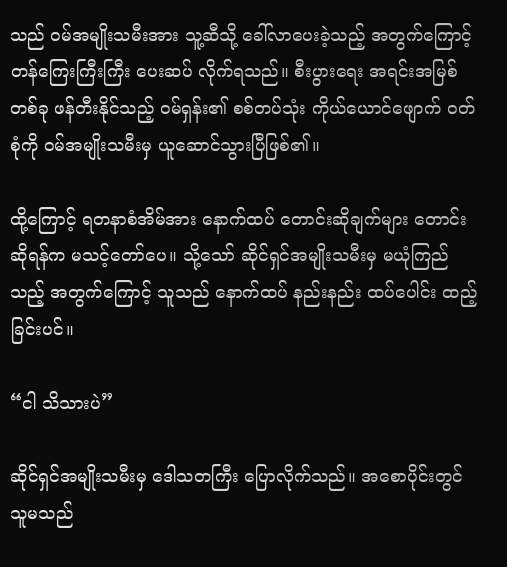သည် ဝမ်အမျိုးသမီးအား သူ့ဆီသို့ ခေါ်လာပေးခဲ့သည့် အတွက်ကြောင့် တန်ကြေးကြီးကြီး ပေးဆပ် လိုက်ရသည်။ စီးပွားရေး အရင်းအမြစ်တစ်ခု ဖန်တီးနိုင်သည့် ဝမ်ရှန်း၏ စစ်တပ်သုံး ကိုယ်ယောင်ဖျောက် ဝတ်စုံကို ဝမ်အမျိုးသမီးမှ ယူဆောင်သွားပြီဖြစ်၏။

ထို့ကြောင့် ရတနာစံအိမ်အား နောက်ထပ် တောင်းဆိုချက်များ တောင်းဆိုရန်က မသင့်တော်ပေ။ သို့သော် ဆိုင်ရှင်အမျိုးသမီးမှ မယုံကြည်သည့် အတွက်ကြောင့် သူသည် နောက်ထပ် နည်းနည်း ထပ်ပေါင်း ထည့်ခြင်းပင်။

“ငါ သိသားပဲ”

ဆိုင်ရှင်အမျိုးသမီးမှ ဒေါသတကြီး ပြောလိုက်သည်။ အစောပိုင်းတွင် သူမသည်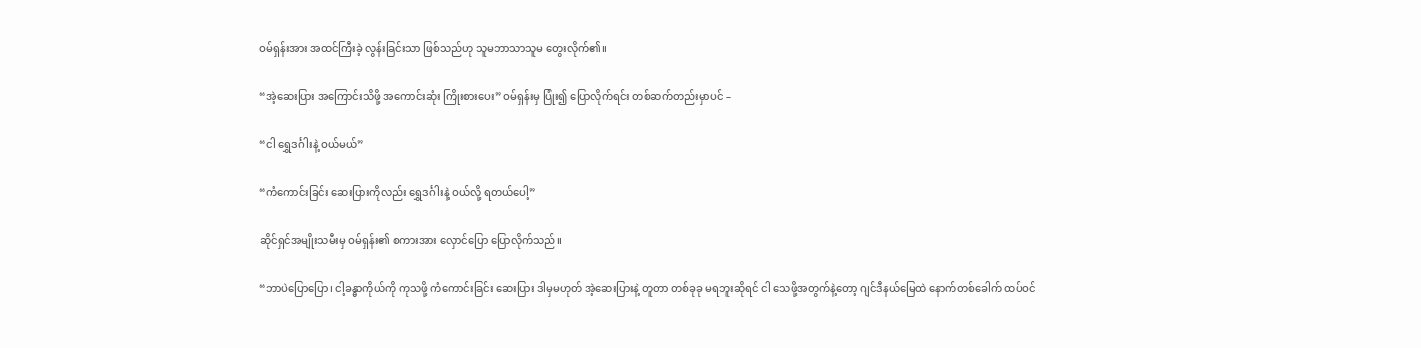ဝမ်ရှန်းအား အထင်ကြီးခဲ့ လွန်းခြင်းသာ ဖြစ်သည်ဟု သူမဘာသာသူမ တွေးလိုက်၏။

“အဲ့ဆေးပြား အကြောင်းသိဖို့ အကောင်းဆုံး ကြိုးစားပေး” ဝမ်ရှန်းမှ ပြုံး၍ ပြောလိုက်ရင်း တစ်ဆက်တည်းမှာပင် –

“ငါ ရွှေဒင်္ဂါးနဲ့ ဝယ်မယ်”

“ကံကောင်းခြင်း ဆေးပြားကိုလည်း ရွှေဒင်္ဂါးနဲ့ ဝယ်လို့ ရတယ်ပေါ့”

ဆိုင်ရှင်အမျိုးသမီးမှ ဝမ်ရှန်း၏ စကားအား လှောင်ပြော ပြောလိုက်သည်။

“ဘာပဲပြောပြော၊ ငါ့ခန္ဓာကိုယ်ကို ကုသဖို့ ကံကောင်းခြင်း ဆေးပြား ဒါမှမဟုတ် အဲ့ဆေးပြားနဲ့ တူတာ တစ်ခုခု မရဘူးဆိုရင် ငါ သေဖို့အတွက်နဲ့တော့ ဂျင်ဒီနယ်မြေထဲ နောက်တစ်ခေါက် ထပ်ဝင်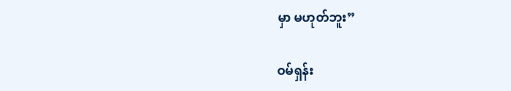မှာ မဟုတ်ဘူး”

ဝမ်ရှန်း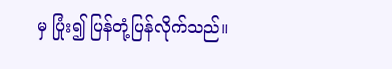မှ ပြုံး၍ ပြန်တုံ့ပြန်လိုက်သည်။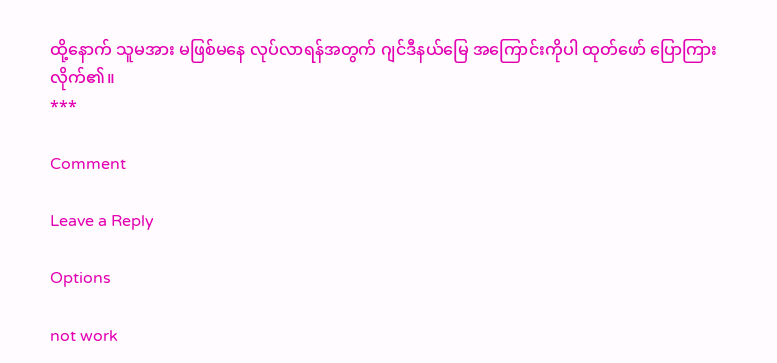ထို့နောက် သူမအား မဖြစ်မနေ လုပ်လာရန်အတွက် ဂျင်ဒီနယ်မြေ အကြောင်းကိုပါ ထုတ်ဖော် ပြောကြားလိုက်၏။
***

Comment

Leave a Reply

Options

not work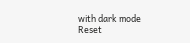with dark mode
Reset